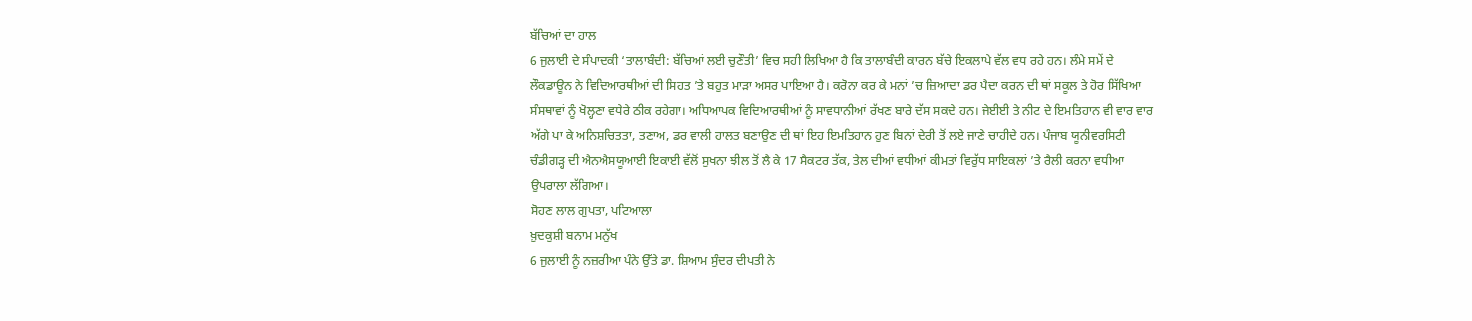ਬੱਚਿਆਂ ਦਾ ਹਾਲ
6 ਜੁਲਾਈ ਦੇ ਸੰਪਾਦਕੀ ‘ਤਾਲਾਬੰਦੀ: ਬੱਚਿਆਂ ਲਈ ਚੁਣੌਤੀ’ ਵਿਚ ਸਹੀ ਲਿਖਿਆ ਹੈ ਕਿ ਤਾਲਾਬੰਦੀ ਕਾਰਨ ਬੱਚੇ ਇਕਲਾਪੇ ਵੱਲ ਵਧ ਰਹੇ ਹਨ। ਲੰਮੇ ਸਮੇਂ ਦੇ ਲੌਕਡਾਊਨ ਨੇ ਵਿਦਿਆਰਥੀਆਂ ਦੀ ਸਿਹਤ ’ਤੇ ਬਹੁਤ ਮਾੜਾ ਅਸਰ ਪਾਇਆ ਹੈ। ਕਰੋਨਾ ਕਰ ਕੇ ਮਨਾਂ ’ਚ ਜ਼ਿਆਦਾ ਡਰ ਪੈਦਾ ਕਰਨ ਦੀ ਥਾਂ ਸਕੂਲ ਤੇ ਹੋਰ ਸਿੱਖਿਆ ਸੰਸਥਾਵਾਂ ਨੂੰ ਖੋਲ੍ਹਣਾ ਵਧੇਰੇ ਠੀਕ ਰਹੇਗਾ। ਅਧਿਆਪਕ ਵਿਦਿਆਰਥੀਆਂ ਨੂੰ ਸਾਵਧਾਨੀਆਂ ਰੱਖਣ ਬਾਰੇ ਦੱਸ ਸਕਦੇ ਹਨ। ਜੇਈਈ ਤੇ ਨੀਟ ਦੇ ਇਮਤਿਹਾਨ ਵੀ ਵਾਰ ਵਾਰ ਅੱਗੇ ਪਾ ਕੇ ਅਨਿਸ਼ਚਿਤਤਾ, ਤਣਾਅ, ਡਰ ਵਾਲੀ ਹਾਲਤ ਬਣਾਉਣ ਦੀ ਥਾਂ ਇਹ ਇਮਤਿਹਾਨ ਹੁਣ ਬਿਨਾਂ ਦੇਰੀ ਤੋਂ ਲਏ ਜਾਣੇ ਚਾਹੀਦੇ ਹਨ। ਪੰਜਾਬ ਯੂਨੀਵਰਸਿਟੀ ਚੰਡੀਗੜ੍ਹ ਦੀ ਐਨਐਸਯੂਆਈ ਇਕਾਈ ਵੱਲੋਂ ਸੁਖਨਾ ਝੀਲ ਤੋਂ ਲੈ ਕੇ 17 ਸੈਕਟਰ ਤੱਕ, ਤੇਲ ਦੀਆਂ ਵਧੀਆਂ ਕੀਮਤਾਂ ਵਿਰੁੱਧ ਸਾਇਕਲਾਂ ’ਤੇ ਰੈਲੀ ਕਰਨਾ ਵਧੀਆ ਉਪਰਾਲਾ ਲੱਗਿਆ।
ਸੋਹਣ ਲਾਲ ਗੁਪਤਾ, ਪਟਿਆਲਾ
ਖ਼ੁਦਕੁਸ਼ੀ ਬਨਾਮ ਮਨੁੱਖ
6 ਜੁਲਾਈ ਨੂੰ ਨਜ਼ਰੀਆ ਪੰਨੇ ਉੱਤੇ ਡਾ. ਸ਼ਿਆਮ ਸੁੰਦਰ ਦੀਪਤੀ ਨੇ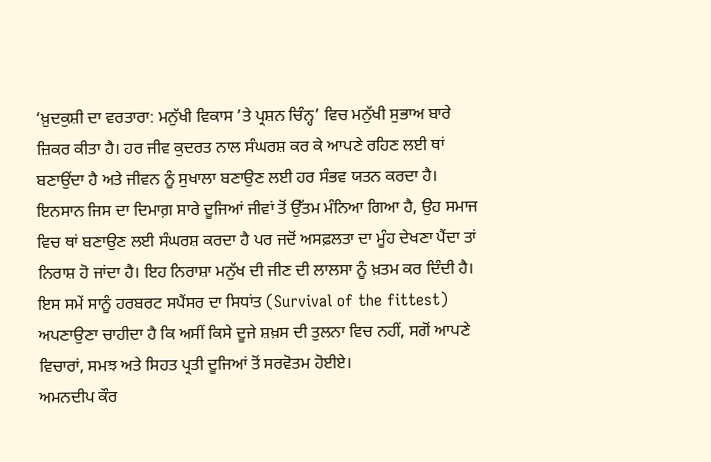‘ਖ਼ੁਦਕੁਸ਼ੀ ਦਾ ਵਰਤਾਰਾ: ਮਨੁੱਖੀ ਵਿਕਾਸ ’ਤੇ ਪ੍ਰਸ਼ਨ ਚਿੰਨ੍ਹ’ ਵਿਚ ਮਨੁੱਖੀ ਸੁਭਾਅ ਬਾਰੇ ਜ਼ਿਕਰ ਕੀਤਾ ਹੈ। ਹਰ ਜੀਵ ਕੁਦਰਤ ਨਾਲ ਸੰਘਰਸ਼ ਕਰ ਕੇ ਆਪਣੇ ਰਹਿਣ ਲਈ ਥਾਂ ਬਣਾਉਂਦਾ ਹੈ ਅਤੇ ਜੀਵਨ ਨੂੰ ਸੁਖਾਲਾ ਬਣਾਉਣ ਲਈ ਹਰ ਸੰਭਵ ਯਤਨ ਕਰਦਾ ਹੈ। ਇਨਸਾਨ ਜਿਸ ਦਾ ਦਿਮਾਗ਼ ਸਾਰੇ ਦੂਜਿਆਂ ਜੀਵਾਂ ਤੋਂ ਉੱਤਮ ਮੰਨਿਆ ਗਿਆ ਹੈ, ਉਹ ਸਮਾਜ ਵਿਚ ਥਾਂ ਬਣਾਉਣ ਲਈ ਸੰਘਰਸ਼ ਕਰਦਾ ਹੈ ਪਰ ਜਦੋਂ ਅਸਫ਼ਲਤਾ ਦਾ ਮੂੰਹ ਦੇਖਣਾ ਪੈਂਦਾ ਤਾਂ ਨਿਰਾਸ਼ ਹੋ ਜਾਂਦਾ ਹੈ। ਇਹ ਨਿਰਾਸ਼ਾ ਮਨੁੱਖ ਦੀ ਜੀਣ ਦੀ ਲਾਲਸਾ ਨੂੰ ਖ਼ਤਮ ਕਰ ਦਿੰਦੀ ਹੈ। ਇਸ ਸਮੇਂ ਸਾਨੂੰ ਹਰਬਰਟ ਸਪੈਂਸਰ ਦਾ ਸਿਧਾਂਤ (Survival of the fittest) ਅਪਣਾਉਣਾ ਚਾਹੀਦਾ ਹੈ ਕਿ ਅਸੀਂ ਕਿਸੇ ਦੂਜੇ ਸ਼ਖ਼ਸ ਦੀ ਤੁਲਨਾ ਵਿਚ ਨਹੀਂ, ਸਗੋਂ ਆਪਣੇ ਵਿਚਾਰਾਂ, ਸਮਝ ਅਤੇ ਸਿਹਤ ਪ੍ਰਤੀ ਦੂਜਿਆਂ ਤੋਂ ਸਰਵੋਤਮ ਹੋਈਏ।
ਅਮਨਦੀਪ ਕੌਰ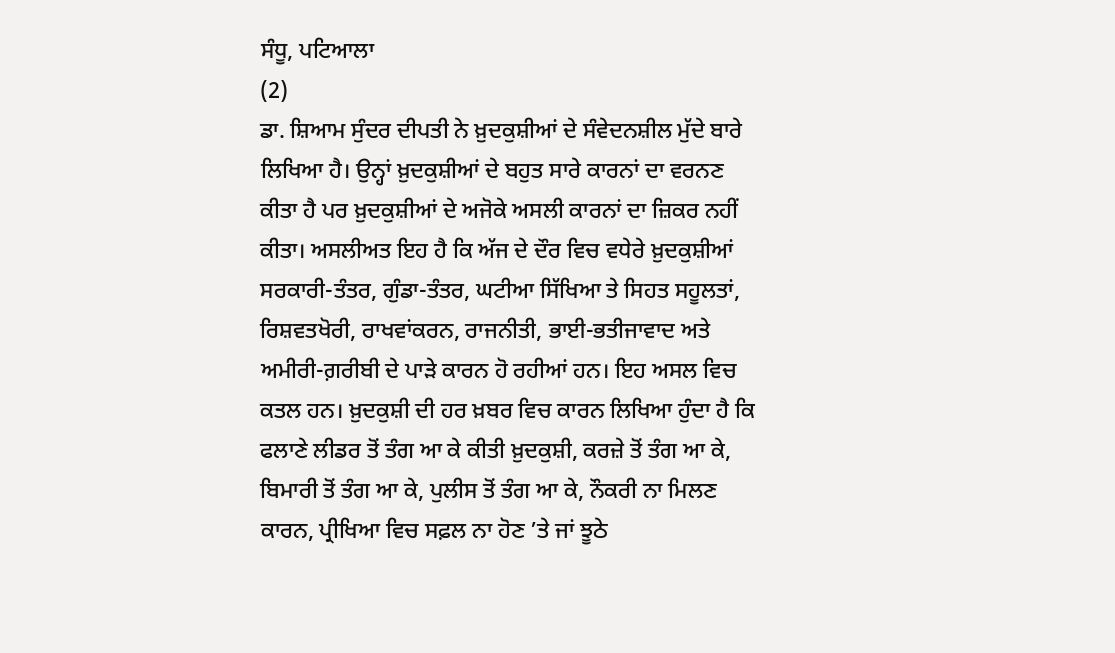ਸੰਧੂ, ਪਟਿਆਲਾ
(2)
ਡਾ. ਸ਼ਿਆਮ ਸੁੰਦਰ ਦੀਪਤੀ ਨੇ ਖ਼ੁਦਕੁਸ਼ੀਆਂ ਦੇ ਸੰਵੇਦਨਸ਼ੀਲ ਮੁੱਦੇ ਬਾਰੇ ਲਿਖਿਆ ਹੈ। ਉਨ੍ਹਾਂ ਖ਼ੁਦਕੁਸ਼ੀਆਂ ਦੇ ਬਹੁਤ ਸਾਰੇ ਕਾਰਨਾਂ ਦਾ ਵਰਨਣ ਕੀਤਾ ਹੈ ਪਰ ਖ਼ੁਦਕੁਸ਼ੀਆਂ ਦੇ ਅਜੋਕੇ ਅਸਲੀ ਕਾਰਨਾਂ ਦਾ ਜ਼ਿਕਰ ਨਹੀਂ ਕੀਤਾ। ਅਸਲੀਅਤ ਇਹ ਹੈ ਕਿ ਅੱਜ ਦੇ ਦੌਰ ਵਿਚ ਵਧੇਰੇ ਖ਼ੁਦਕੁਸ਼ੀਆਂ ਸਰਕਾਰੀ-ਤੰਤਰ, ਗੁੰਡਾ-ਤੰਤਰ, ਘਟੀਆ ਸਿੱਖਿਆ ਤੇ ਸਿਹਤ ਸਹੂਲਤਾਂ, ਰਿਸ਼ਵਤਖੋਰੀ, ਰਾਖਵਾਂਕਰਨ, ਰਾਜਨੀਤੀ, ਭਾਈ-ਭਤੀਜਾਵਾਦ ਅਤੇ ਅਮੀਰੀ-ਗ਼ਰੀਬੀ ਦੇ ਪਾੜੇ ਕਾਰਨ ਹੋ ਰਹੀਆਂ ਹਨ। ਇਹ ਅਸਲ ਵਿਚ ਕਤਲ ਹਨ। ਖ਼ੁਦਕੁਸ਼ੀ ਦੀ ਹਰ ਖ਼ਬਰ ਵਿਚ ਕਾਰਨ ਲਿਖਿਆ ਹੁੰਦਾ ਹੈ ਕਿ ਫਲਾਣੇ ਲੀਡਰ ਤੋਂ ਤੰਗ ਆ ਕੇ ਕੀਤੀ ਖ਼ੁਦਕੁਸ਼ੀ, ਕਰਜ਼ੇ ਤੋਂ ਤੰਗ ਆ ਕੇ, ਬਿਮਾਰੀ ਤੋਂ ਤੰਗ ਆ ਕੇ, ਪੁਲੀਸ ਤੋਂ ਤੰਗ ਆ ਕੇ, ਨੌਕਰੀ ਨਾ ਮਿਲਣ ਕਾਰਨ, ਪ੍ਰੀਖਿਆ ਵਿਚ ਸਫ਼ਲ ਨਾ ਹੋਣ ’ਤੇ ਜਾਂ ਝੂਠੇ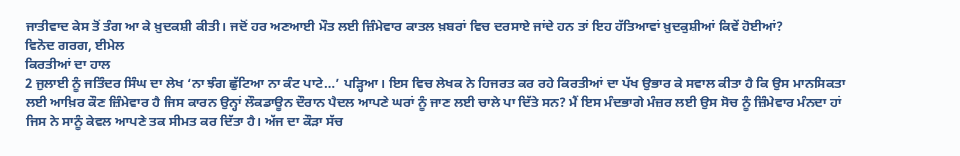ਜਾਤੀਵਾਦ ਕੇਸ ਤੋਂ ਤੰਗ ਆ ਕੇ ਖ਼ੁਦਕਸ਼ੀ ਕੀਤੀ। ਜਦੋਂ ਹਰ ਅਣਆਈ ਮੌਤ ਲਈ ਜ਼ਿੰਮੇਵਾਰ ਕਾਤਲ ਖ਼ਬਰਾਂ ਵਿਚ ਦਰਸਾਏ ਜਾਂਦੇ ਹਨ ਤਾਂ ਇਹ ਹੱਤਿਆਵਾਂ ਖ਼ੁਦਕੁਸ਼ੀਆਂ ਕਿਵੇਂ ਹੋਈਆਂ?
ਵਿਨੋਦ ਗਰਗ, ਈਮੇਲ
ਕਿਰਤੀਆਂ ਦਾ ਹਾਲ
2 ਜੁਲਾਈ ਨੂੰ ਜਤਿੰਦਰ ਸਿੰਘ ਦਾ ਲੇਖ ‘ਨਾ ਝੰਗ ਛੁੱਟਿਆ ਨਾ ਕੰਟ ਪਾਟੇ…’ ਪੜ੍ਹਿਆ। ਇਸ ਵਿਚ ਲੇਖਕ ਨੇ ਹਿਜਰਤ ਕਰ ਰਹੇ ਕਿਰਤੀਆਂ ਦਾ ਪੱਖ ਉਭਾਰ ਕੇ ਸਵਾਲ ਕੀਤਾ ਹੈ ਕਿ ਉਸ ਮਾਨਸਿਕਤਾ ਲਈ ਆਖ਼ਿਰ ਕੌਣ ਜ਼ਿੰਮੇਵਾਰ ਹੈ ਜਿਸ ਕਾਰਨ ਉਨ੍ਹਾਂ ਲੌਕਡਾਊਨ ਦੌਰਾਨ ਪੈਦਲ ਆਪਣੇ ਘਰਾਂ ਨੂੰ ਜਾਣ ਲਈ ਚਾਲੇ ਪਾ ਦਿੱਤੇ ਸਨ? ਮੈਂ ਇਸ ਮੰਦਭਾਗੇ ਮੰਜ਼ਰ ਲਈ ਉਸ ਸੋਚ ਨੂੰ ਜ਼ਿੰਮੇਵਾਰ ਮੰਨਦਾ ਹਾਂ ਜਿਸ ਨੇ ਸਾਨੂੰ ਕੇਵਲ ਆਪਣੇ ਤਕ ਸੀਮਤ ਕਰ ਦਿੱਤਾ ਹੈ। ਅੱਜ ਦਾ ਕੌੜਾ ਸੱਚ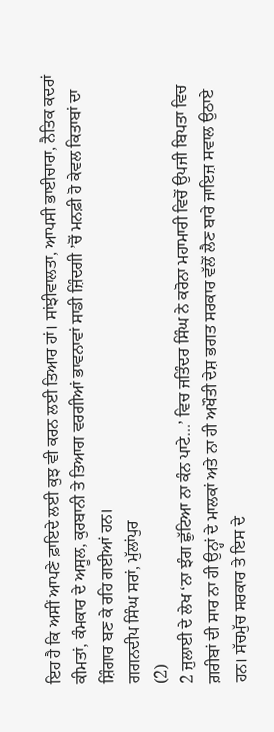ਇਹ ਹੈ ਕਿ ਅਸੀਂ ਆਪਣੇ ਫ਼ਾਇਦੇ ਲਈ ਕੁਝ ਵੀ ਕਰਨ ਲਈ ਤਿਆਰ ਹਾਂ। ਸਾਂਝੀਵਾਲਤਾ, ਆਪਸੀ ਭਾਈਚਾਰਾ, ਨੈਤਿਕ ਕਦਰਾਂ ਕੀਮਤਾਂ, ਕੰਮਕਾਰ ਦੇ ਅਸੂਲ, ਕੁਰਬਾਨੀ ਤੇ ਤਿਆਗ ਵਰਗੀਆਂ ਭਾਵਨਾਵਾਂ ਸਾਡੀ ਜ਼ਿੰਦਗੀ ’ਚੋਂ ਮਨਫ਼ੀ ਹੋ ਕੇਵਲ ਕਿਤਾਬਾਂ ਦਾ ਸ਼ਿੰਗਾਰ ਬਣ ਕੇ ਰਹਿ ਗਈਆਂ ਹਨ।
ਗਗਨਦੀਪ ਸਿੰਘ ਸਰਾਂ, ਮੁੱਲਾਂਪੁਰ
(2)
2 ਜੁਲਾਈ ਦੇ ਲੇਖ ‘ਨਾ ਝੰਗ ਛੁੱਟਿਆ ਨਾ ਕੰਨ ਪਾਟੇ…’ ਵਿਚ ਜਤਿੰਦਰ ਸਿੰਘ ਨੇ ਕਰੋਨਾ ਮਹਾਮਾਰੀ ਵਿਚੋਂ ਉਪਜੀ ਬਿਪਤਾ ਵਿਚ ਗ਼ਰੀਬਾਂ ਦੀ ਸਾਰ ਨਾ ਹੀ ਉਨ੍ਹਾਂ ਦੇ ਮਾਲਕਾਂ ਅਤੇ ਨਾ ਹੀ ਅਖੌਤੀ ਦੇਸ਼ ਭਗਤ ਸਰਕਾਰ ਵੱਲੋਂ ਲੈਣ ਬਾਰੇ ਜਾਇਜ਼ ਸਵਾਲ ਉਠਾਏ ਹਨ। ਸੱਚਮੁੱਚ ਸਰਕਾਰ ਤੇ ਇਸ ਦੇ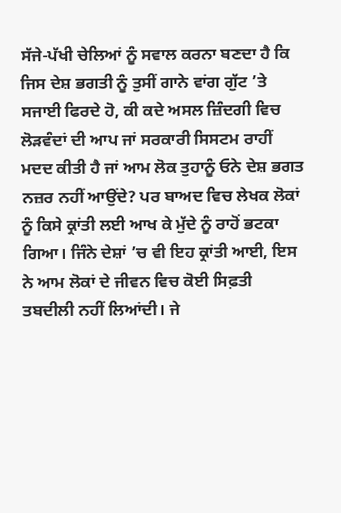ਸੱਜੇ-ਪੱਖੀ ਚੇਲਿਆਂ ਨੂੰ ਸਵਾਲ ਕਰਨਾ ਬਣਦਾ ਹੈ ਕਿ ਜਿਸ ਦੇਸ਼ ਭਗਤੀ ਨੂੰ ਤੁਸੀਂ ਗਾਨੇ ਵਾਂਗ ਗੁੱਟ ’ਤੇ ਸਜਾਈ ਫਿਰਦੇ ਹੋ, ਕੀ ਕਦੇ ਅਸਲ ਜ਼ਿੰਦਗੀ ਵਿਚ ਲੋੜਵੰਦਾਂ ਦੀ ਆਪ ਜਾਂ ਸਰਕਾਰੀ ਸਿਸਟਮ ਰਾਹੀਂ ਮਦਦ ਕੀਤੀ ਹੈ ਜਾਂ ਆਮ ਲੋਕ ਤੁਹਾਨੂੰ ਓਨੇ ਦੇਸ਼ ਭਗਤ ਨਜ਼ਰ ਨਹੀਂ ਆਉਂਦੇ? ਪਰ ਬਾਅਦ ਵਿਚ ਲੇਖਕ ਲੋਕਾਂ ਨੂੰ ਕਿਸੇ ਕ੍ਰਾਂਤੀ ਲਈ ਆਖ ਕੇ ਮੁੱਦੇ ਨੂੰ ਰਾਹੋਂ ਭਟਕਾ ਗਿਆ। ਜਿੰਨੇ ਦੇਸ਼ਾਂ ’ਚ ਵੀ ਇਹ ਕ੍ਰਾਂਤੀ ਆਈ, ਇਸ ਨੇ ਆਮ ਲੋਕਾਂ ਦੇ ਜੀਵਨ ਵਿਚ ਕੋਈ ਸਿਫ਼ਤੀ ਤਬਦੀਲੀ ਨਹੀਂ ਲਿਆਂਦੀ। ਜੇ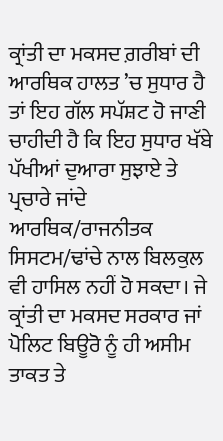ਕ੍ਰਾਂਤੀ ਦਾ ਮਕਸਦ ਗ਼ਰੀਬਾਂ ਦੀ ਆਰਥਿਕ ਹਾਲਤ ’ਚ ਸੁਧਾਰ ਹੈ ਤਾਂ ਇਹ ਗੱਲ ਸਪੱਸ਼ਟ ਹੋ ਜਾਣੀ ਚਾਹੀਦੀ ਹੈ ਕਿ ਇਹ ਸੁਧਾਰ ਖੱਬੇ ਪੱਖੀਆਂ ਦੁਆਰਾ ਸੁਝਾਏ ਤੇ ਪ੍ਰਚਾਰੇ ਜਾਂਦੇ ਆਰਥਿਕ/ਰਾਜਨੀਤਕ ਸਿਸਟਮ/ਢਾਂਚੇ ਨਾਲ ਬਿਲਕੁਲ ਵੀ ਹਾਸਿਲ ਨਹੀਂ ਹੋ ਸਕਦਾ। ਜੇ ਕ੍ਰਾਂਤੀ ਦਾ ਮਕਸਦ ਸਰਕਾਰ ਜਾਂ ਪੋਲਿਟ ਬਿਊਰੋ ਨੂੰ ਹੀ ਅਸੀਮ ਤਾਕਤ ਤੇ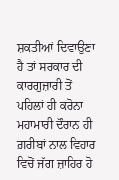ਸ਼ਕਤੀਆਂ ਦਿਵਾਉਣਾ ਹੈ ਤਾਂ ਸਰਕਾਰ ਦੀ ਕਾਰਗੁਜ਼ਾਰੀ ਤੋਂ ਪਹਿਲਾਂ ਹੀ ਕਰੋਨਾ ਮਹਾਮਾਰੀ ਦੌਰਾਨ ਹੀ ਗ਼ਰੀਬਾਂ ਨਾਲ ਵਿਹਾਰ ਵਿਚੋਂ ਜੱਗ ਜ਼ਾਹਿਰ ਹੋ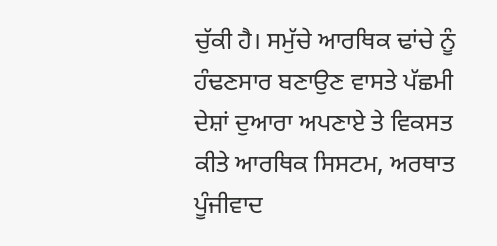ਚੁੱਕੀ ਹੈ। ਸਮੁੱਚੇ ਆਰਥਿਕ ਢਾਂਚੇ ਨੂੰ ਹੰਢਣਸਾਰ ਬਣਾਉਣ ਵਾਸਤੇ ਪੱਛਮੀ ਦੇਸ਼ਾਂ ਦੁਆਰਾ ਅਪਣਾਏ ਤੇ ਵਿਕਸਤ ਕੀਤੇ ਆਰਥਿਕ ਸਿਸਟਮ, ਅਰਥਾਤ ਪੂੰਜੀਵਾਦ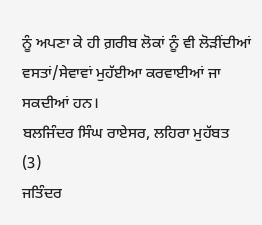ਨੂੰ ਅਪਣਾ ਕੇ ਹੀ ਗ਼ਰੀਬ ਲੋਕਾਂ ਨੂੰ ਵੀ ਲੋੜੀਂਦੀਆਂ ਵਸਤਾਂ/ਸੇਵਾਵਾਂ ਮੁਹੱਈਆ ਕਰਵਾਈਆਂ ਜਾ ਸਕਦੀਆਂ ਹਨ।
ਬਲਜਿੰਦਰ ਸਿੰਘ ਰਾਏਸਰ, ਲਹਿਰਾ ਮੁਹੱਬਤ
(3)
ਜਤਿੰਦਰ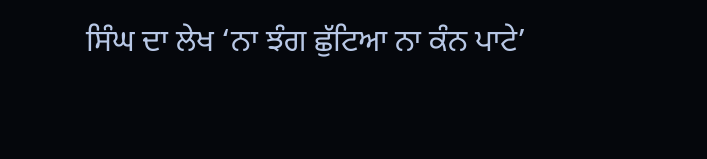ਸਿੰਘ ਦਾ ਲੇਖ ‘ਨਾ ਝੰਗ ਛੁੱਟਿਆ ਨਾ ਕੰਨ ਪਾਟੇ’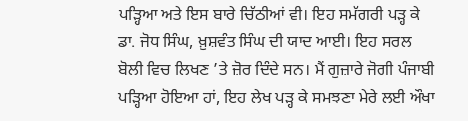ਪੜ੍ਹਿਆ ਅਤੇ ਇਸ ਬਾਰੇ ਚਿੱਠੀਆਂ ਵੀ। ਇਹ ਸਮੱਗਰੀ ਪੜ੍ਹ ਕੇ ਡਾ. ਜੋਧ ਸਿੰਘ, ਖ਼ੁਸ਼ਵੰਤ ਸਿੰਘ ਦੀ ਯਾਦ ਆਈ। ਇਹ ਸਰਲ ਬੋਲੀ ਵਿਚ ਲਿਖਣ ’ਤੇ ਜ਼ੋਰ ਦਿੰਦੇ ਸਨ। ਮੈਂ ਗੁਜ਼ਾਰੇ ਜੋਗੀ ਪੰਜਾਬੀ ਪੜ੍ਹਿਆ ਹੋਇਆ ਹਾਂ, ਇਹ ਲੇਖ ਪੜ੍ਹ ਕੇ ਸਮਝਣਾ ਮੇਰੇ ਲਈ ਔਖਾ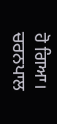ਹੋ ਗਿਆ।
ਚਰਨਪਾਲ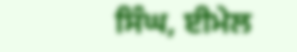ਸਿੰਘ, ਈਮੇਲ